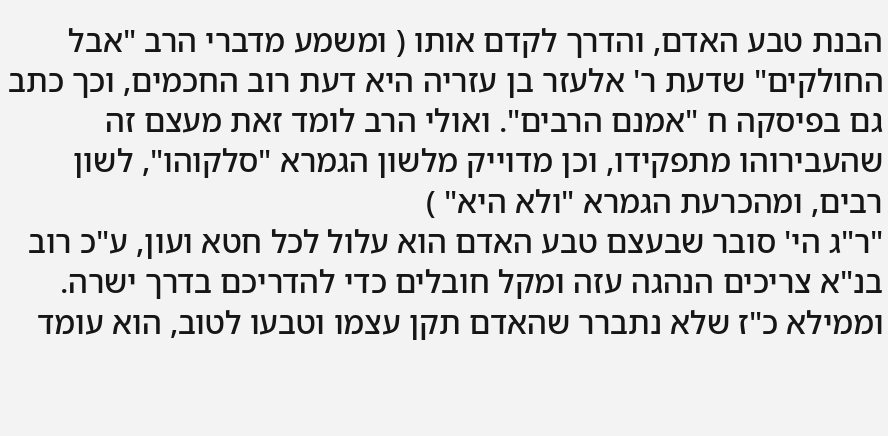הבנת טבע האדם, והדרך לקדם אותו ( ומשמע מדברי הרב "אבל החולקים" שדעת ר' אלעזר בן עזריה היא דעת רוב החכמים, וכך כתב גם בפיסקה ח "אמנם הרבים". ואולי הרב לומד זאת מעצם זה שהעבירוהו מתפקידו, וכן מדוייק מלשון הגמרא "סלקוהו", לשון רבים, ומהכרעת הגמרא "ולא היא" )
"ר"ג הי' סובר שבעצם טבע האדם הוא עלול לכל חטא ועון, ע"כ רוב בנ"א צריכים הנהגה עזה ומקל חובלים כדי להדריכם בדרך ישרה. וממילא כ"ז שלא נתברר שהאדם תקן עצמו וטבעו לטוב, הוא עומד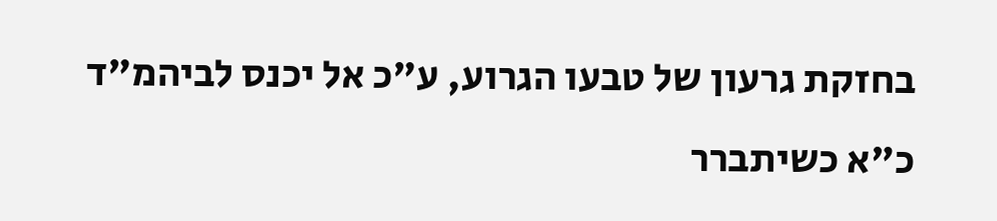בחזקת גרעון של טבעו הגרוע, ע"כ אל יכנס לביהמ"ד כ"א כשיתברר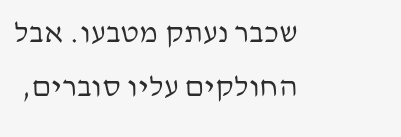שכבר נעתק מטבעו. אבל החולקים עליו סוברים,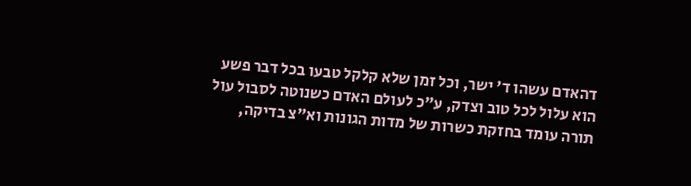דהאדם עשהו ד' ישר, וכל זמן שלא קלקל טבעו בכל דבר פשע הוא עלול לכל טוב וצדק, ע"כ לעולם האדם כשנוטה לסבול עול תורה עומד בחזקת כשרות של מדות הגונות וא"צ בדיקה,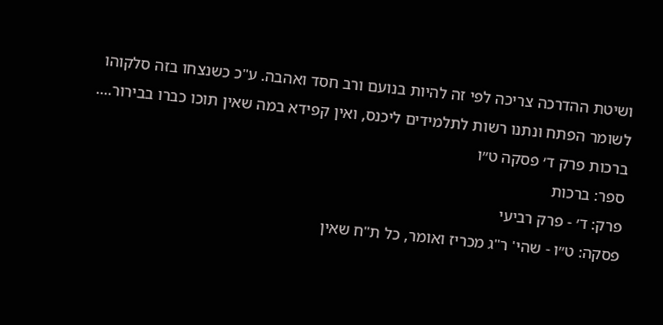ושיטת ההדרכה צריכה לפי זה להיות בנועם ורב חסד ואהבה. ע"כ כשנצחו בזה סלקוהו לשומר הפתח ונתנו רשות לתלמידים ליכנס, ואין קפידא במה שאין תוכו כברו בבירור....
ברכות פרק ד׳ פסקה ט״ו
ספר: ברכות
פרק: ד׳ - פרק רביעי
פסקה: ט״ו - שהי' ר"ג מכריז ואומר, כל ת"ח שאין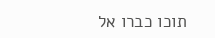תוכו כברו אל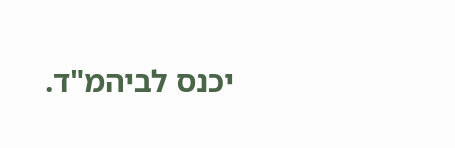יכנס לביהמ"ד.